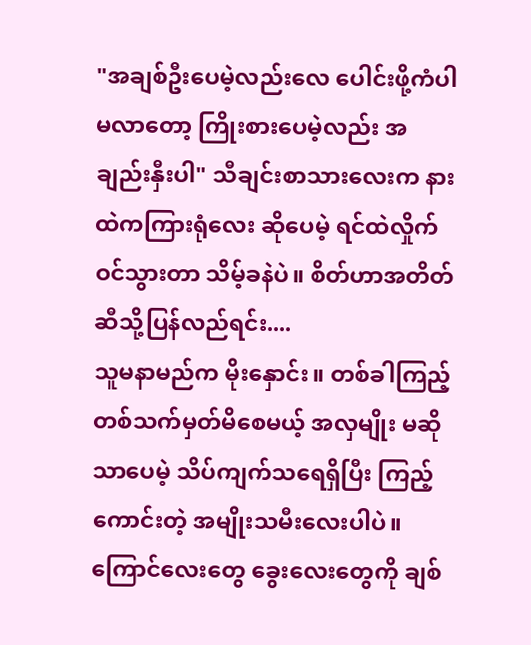"အချစ်ဦးပေမဲ့လည်းလေ ပေါင်းဖို့ကံပါမလာတော့ ကြိုးစားပေမဲ့လည်း အချည်းနှီးပါ" သီချင်းစာသားလေးက နားထဲကကြားရုံလေး ဆိုပေမဲ့ ရင်ထဲလှိုက်ဝင်သွားတာ သိမ့်ခနဲပဲ။ စိတ်ဟာအတိတ်ဆီသို့ပြန်လည်ရင်း....
သူမနာမည်က မိုးနှောင်း။ တစ်ခါကြည့် တစ်သက်မှတ်မိစေမယ့် အလှမျိုး မဆိုသာပေမဲ့ သိပ်ကျက်သရေရှိပြီး ကြည့်ကောင်းတဲ့ အမျိုးသမီးလေးပါပဲ။ ကြောင်လေးတွေ ခွေးလေးတွေကို ချစ်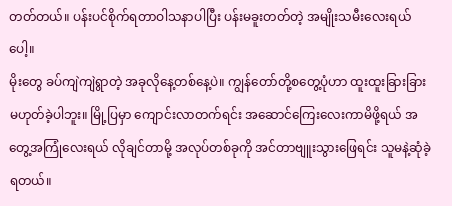တတ်တယ်။ ပန်းပင်စိုက်ရတာဝါသနာပါပြီး ပန်းမခူးတတ်တဲ့ အမျိုးသမီးလေးရယ်ပေါ့။
မိုးတွေ ခပ်ကျဲကျဲရွာတဲ့ အခုလိုနေ့တစ်နေ့ပဲ။ ကျွန်တော်တို့စတွေ့ပုံဟာ ထူးထူးခြားခြားမဟုတ်ခဲ့ပါဘူး။ မြို့ပြမှာ ကျောင်းလာတက်ရင်း အဆောင်ကြေးလေးကာမိဖို့ရယ် အတွေ့အကြုံလေးရယ် လိုချင်တာမို့ အလုပ်တစ်ခုကို အင်တာဗျူးသွားဖြေရင်း သူမနဲ့ဆုံခဲ့ရတယ်။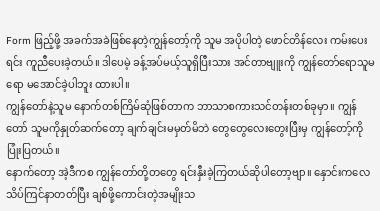Form ဖြည့်ဖို့ အခက်အခဲဖြစ်နေတဲ့ကျွန်တော့်ကို သူမ အပိုပါတဲ့ ဖောင်တိန်လေး ကမ်းပေးရင်း ကူညီပေးခဲ့တယ်။ ဒါပေမဲ့ ခန့်အပ်မယ့်သူရှိပြီးသား အင်တာဗျူးကို ကျွန်တော်ရောသူမရော မအောင်ခဲ့ပါဘူး ထားပါ။
ကျွန်တော်နဲ့သူမ နောက်တစ်ကြိမ်ဆုံဖြစ်တာက ဘာသာစကားသင်တန်းတစ်ခုမှာ။ ကျွန်တော် သူမကိုနှုတ်ဆက်တော့ ချက်ချင်းမမှတ်မိဘဲ တွေတွေလေးတွေးပြီးမှ ကျွန်တော့်ကိုပြုံးပြတယ်။
နောက်တော့ အဲ့ဒီကစ ကျွန်တော်တို့တတွေ ရင်းနှီးခဲ့ကြတယ်ဆိုပါတော့ဗျာ။ နှောင်းကလေ သိပ်ကြင်နာတတ်ပြီး ချစ်ဖို့ကောင်းတဲ့အမျိုးသ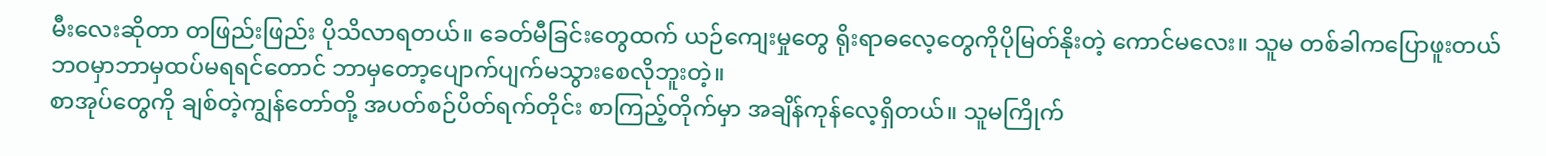မီးလေးဆိုတာ တဖြည်းဖြည်း ပိုသိလာရတယ်။ ခေတ်မီခြင်းတွေထက် ယဉ်ကျေးမှုတွေ ရိုးရာဓလေ့တွေကိုပိုမြတ်နိုးတဲ့ ကောင်မလေး။ သူမ တစ်ခါကပြောဖူးတယ် ဘဝမှာဘာမှထပ်မရရင်တောင် ဘာမှတော့ပျောက်ပျက်မသွားစေလိုဘူးတဲ့။
စာအုပ်တွေကို ချစ်တဲ့ကျွန်တော်တို့ အပတ်စဉ်ပိတ်ရက်တိုင်း စာကြည့်တိုက်မှာ အချိန်ကုန်လေ့ရှိတယ်။ သူမကြိုက်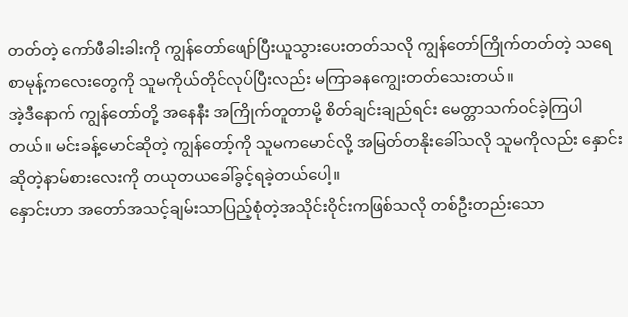တတ်တဲ့ ကော်ဖီခါးခါးကို ကျွန်တော်ဖျော်ပြီးယူသွားပေးတတ်သလို ကျွန်တော်ကြိုက်တတ်တဲ့ သရေစာမုန့်ကလေးတွေကို သူမကိုယ်တိုင်လုပ်ပြီးလည်း မကြာခနကျွေးတတ်သေးတယ်။
အဲ့ဒီနောက် ကျွန်တော်တို့ အနေနီး အကြိုက်တူတာမို့ စိတ်ချင်းချည်ရင်း မေတ္တာသက်ဝင်ခဲ့ကြပါတယ်။ မင်းခန့်မောင်ဆိုတဲ့ ကျွန်တော့်ကို သူမကမောင်လို့ အမြတ်တနိုးခေါ်သလို သူမကိုလည်း နှောင်းဆိုတဲ့နာမ်စားလေးကို တယုတယခေါ်ခွင့်ရခဲ့တယ်ပေါ့။
နှောင်းဟာ အတော်အသင့်ချမ်းသာပြည့်စုံတဲ့အသိုင်းဝိုင်းကဖြစ်သလို တစ်ဦးတည်းသော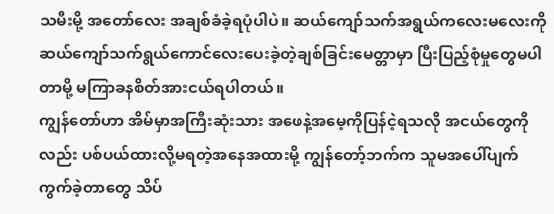သမီးမို့ အတော်လေး အချစ်ခံခဲ့ရပုံပါပဲ။ ဆယ်ကျော်သက်အရွယ်ကလေးမလေးကို ဆယ်ကျော်သက်ရွယ်ကောင်လေးပေးခဲ့တဲ့ချစ်ခြင်းမေတ္တာမှာ ပြီးပြည့်စုံမှုတွေမပါတာမို့ မကြာခနစိတ်အားငယ်ရပါတယ်။
ကျွန်တော်ဟာ အိမ်မှာအကြီးဆုံးသား အဖေနဲ့အမေ့ကိုပြန်ငဲ့ရသလို အငယ်တွေကိုလည်း ပစ်ပယ်ထားလို့မရတဲ့အနေအထားမို့ ကျွန်တော့်ဘက်က သူမအပေါ်ပျက်ကွက်ခဲ့တာတွေ သိပ်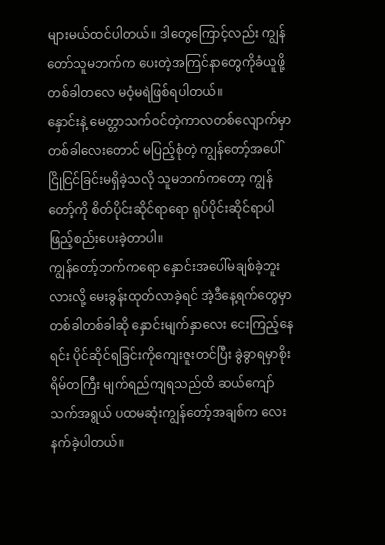များမယ်ထင်ပါတယ်။ ဒါတွေကြောင့်လည်း ကျွန်တော်သူမဘက်က ပေးတဲ့အကြင်နာတွေကိုခံယူဖို့ တစ်ခါတလေ မဝံ့မရဲဖြစ်ရပါတယ်။
နှောင်းနဲ့ မေတ္တာသက်ဝင်တဲ့ကာလတစ်လျောက်မှာ တစ်ခါလေးတောင် မပြည့်စုံတဲ့ ကျွန်တော့်အပေါ် ငြိုငြင်ခြင်းမရှိခဲ့သလို သူမဘက်ကတော့ ကျွန်တော့်ကို စိတ်ပိုင်းဆိုင်ရာရော ရုပ်ပိုင်းဆိုင်ရာပါ ဖြည့်စည်းပေးခဲ့တာပါ။
ကျွန်တော့်ဘက်ကရော နှောင်းအပေါ်မချစ်ခဲ့ဘူးလားလို့ မေးခွန်းထုတ်လာခဲ့ရင် အဲ့ဒီနေ့ရက်တွေမှာ တစ်ခါတစ်ခါဆို နှောင်းမျက်နှာလေး ငေးကြည့်နေရင်း ပိုင်ဆိုင်ရခြင်းကိုကျေးဇူးတင်ပြီး ခွဲခွာရမှာစိုးရိမ်တကြီး မျက်ရည်ကျရသည်ထိ ဆယ်ကျော်သက်အရွယ် ပထမဆုံးကျွန်တော့်အချစ်က လေးနက်ခဲ့ပါတယ်။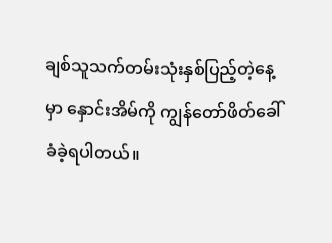ချစ်သူသက်တမ်းသုံးနှစ်ပြည့်တဲ့နေ့မှာ နှောင်းအိမ်ကို ကျွန်တော်ဖိတ်ခေါ်ခံခဲ့ရပါတယ်။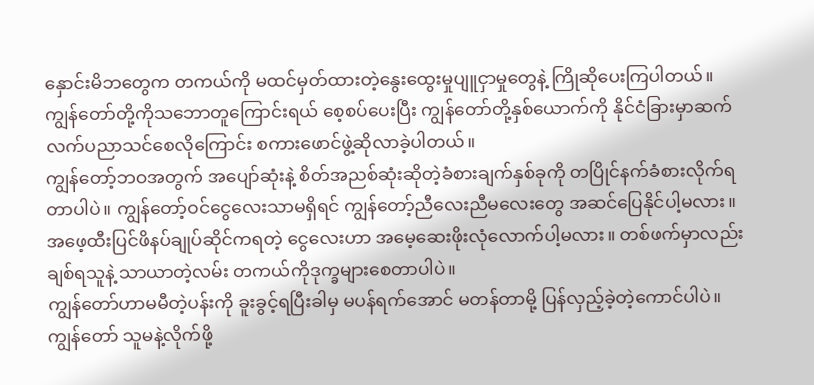နှောင်းမိဘတွေက တကယ်ကို မထင်မှတ်ထားတဲ့နွေးထွေးမှုပျူငှာမှုတွေနဲ့ ကြိုဆိုပေးကြပါတယ်။ ကျွန်တော်တို့ကိုသဘောတူကြောင်းရယ် စေ့စပ်ပေးပြီး ကျွန်တော်တို့နှစ်ယောက်ကို နိုင်ငံခြားမှာဆက်လက်ပညာသင်စေလိုကြောင်း စကားဖောင်ဖွဲ့ဆိုလာခဲ့ပါတယ်။
ကျွန်တော့်ဘဝအတွက် အပျော်ဆုံးနဲ့ စိတ်အညစ်ဆုံးဆိုတဲ့ခံစားချက်နှစ်ခုကို တပြိုင်နက်ခံစားလိုက်ရတာပါပဲ။ ကျွန်တော့်ဝင်ငွေလေးသာမရှိရင် ကျွန်တော့်ညီလေးညီမလေးတွေ အဆင်ပြေနိုင်ပါ့မလား။ အဖေ့ထီးပြင်ဖိနပ်ချုပ်ဆိုင်ကရတဲ့ ငွေလေးဟာ အမေ့ဆေးဖိုးလုံလောက်ပါ့မလား။ တစ်ဖက်မှာလည်းချစ်ရသူနဲ့ သာယာတဲ့လမ်း တကယ်ကိုဒုက္ခများစေတာပါပဲ။
ကျွန်တော်ဟာမမီတဲ့ပန်းကို ခူးခွင့်ရပြီးခါမှ မပန်ရက်အောင် မတန်တာမို့ ပြန်လှည့်ခဲ့တဲ့ကောင်ပါပဲ။ ကျွန်တော် သူမနဲ့လိုက်ဖို့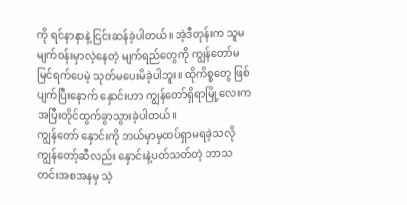ကို ရင်နာနာနဲ့ ငြင်းဆန်ခဲ့ပါတယ်။ အဲ့ဒီတုန်းက သူမမျက်ဝန်းမှာလဲ့နေတဲ့ မျက်ရည်တွေကို ကျွန်တော်မမြင်ရက်ပေမဲ့ သုတ်မပေးမိခဲ့ပါဘူး။ ထိုကိစ္စတွေ ဖြစ်ပျက်ပြီးနောက် နှောင်းဟာ ကျွန်တော်ရှိရာမြို့လေးကအပြီးတိုင်ထွက်ခွာသွားခဲ့ပါတယ်။
ကျွန်တော် နှောင်းကို ဘယ်မှာမှထပ်ရှာမရခဲ့သလို ကျွန်တော့်ဆီလည်း နှောင်းနဲ့ပတ်သတ်တဲ့ ဘာသတင်းအစအနမှ သဲ့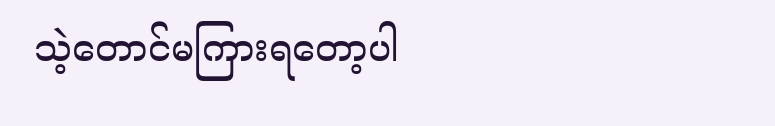သဲ့တောင်မကြားရတော့ပါ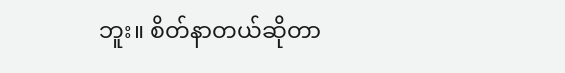ဘူး။ စိတ်နာတယ်ဆိုတာ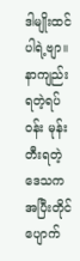ဒါမျိုးထင်ပါရဲ့ဗျာ။ နာကျည်းရတဲ့ရပ်ဝန်း မုန်းတီးရတဲ့ ဒေသက အပြီးတိုင် ပျောက်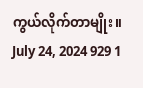ကွယ်လိုက်တာမျိုး။
July 24, 2024 929 1